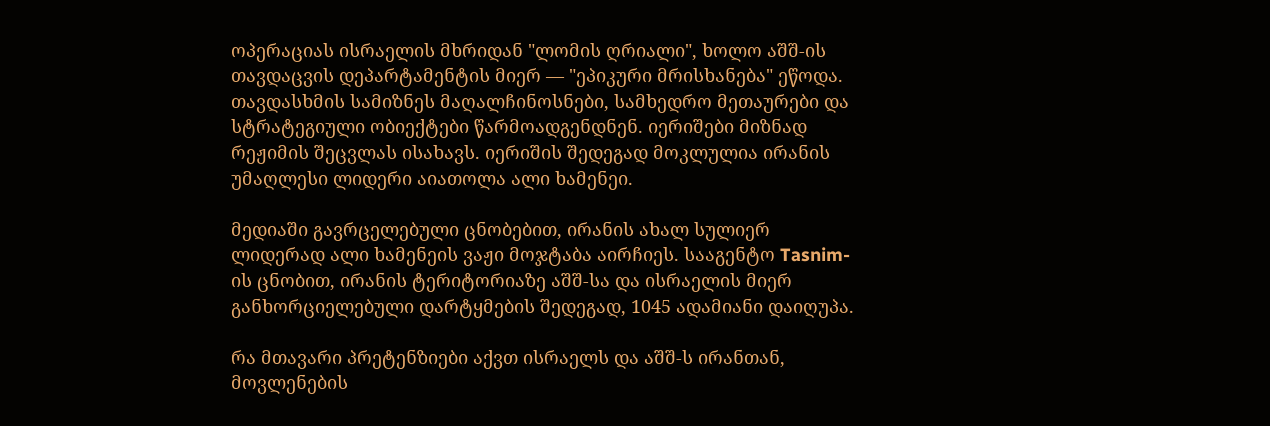ოპერაციას ისრაელის მხრიდან "ლომის ღრიალი", ხოლო აშშ-ის თავდაცვის დეპარტამენტის მიერ — "ეპიკური მრისხანება" ეწოდა. თავდასხმის სამიზნეს მაღალჩინოსნები, სამხედრო მეთაურები და სტრატეგიული ობიექტები წარმოადგენდნენ. იერიშები მიზნად რეჟიმის შეცვლას ისახავს. იერიშის შედეგად მოკლულია ირანის უმაღლესი ლიდერი აიათოლა ალი ხამენეი.

მედიაში გავრცელებული ცნობებით, ირანის ახალ სულიერ ლიდერად ალი ხამენეის ვაჟი მოჯტაბა აირჩიეს. სააგენტო Tasnim-ის ცნობით, ირანის ტერიტორიაზე აშშ-სა და ისრაელის მიერ განხორციელებული დარტყმების შედეგად, 1045 ადამიანი დაიღუპა.

რა მთავარი პრეტენზიები აქვთ ისრაელს და აშშ-ს ირანთან, მოვლენების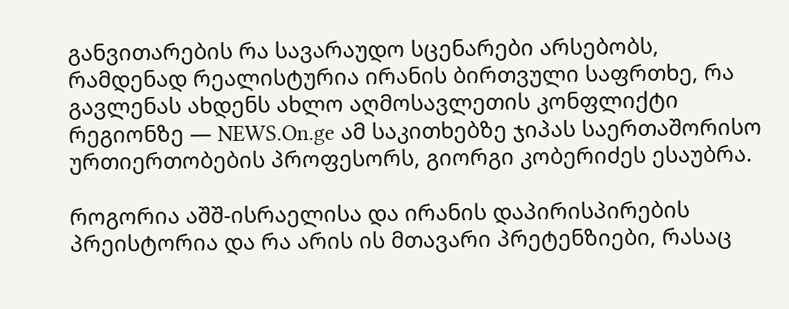განვითარების რა სავარაუდო სცენარები არსებობს, რამდენად რეალისტურია ირანის ბირთვული საფრთხე, რა გავლენას ახდენს ახლო აღმოსავლეთის კონფლიქტი რეგიონზე — NEWS.On.ge ამ საკითხებზე ჯიპას საერთაშორისო ურთიერთობების პროფესორს, გიორგი კობერიძეს ესაუბრა.

როგორია აშშ-ისრაელისა და ირანის დაპირისპირების პრეისტორია და რა არის ის მთავარი პრეტენზიები, რასაც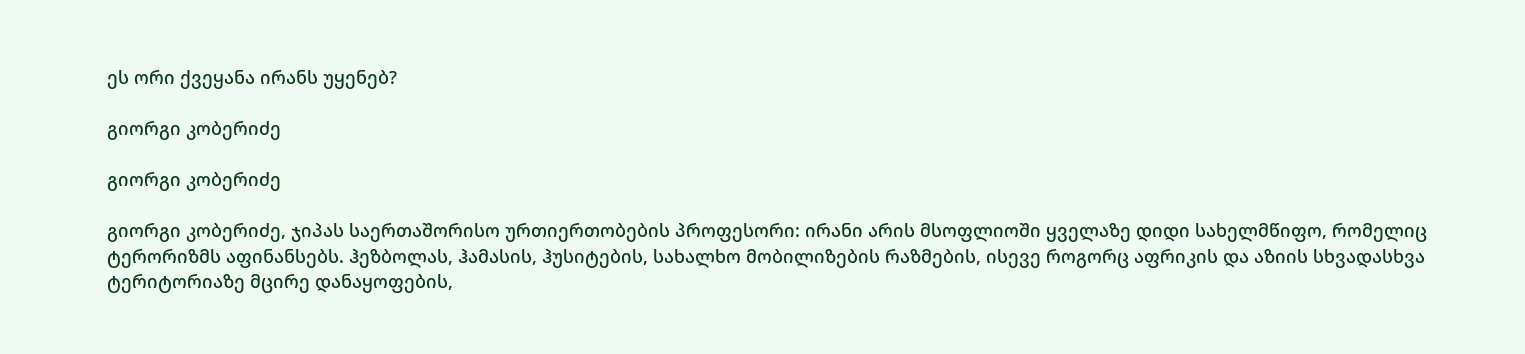ეს ორი ქვეყანა ირანს უყენებ?

გიორგი კობერიძე

გიორგი კობერიძე

გიორგი კობერიძე, ჯიპას საერთაშორისო ურთიერთობების პროფესორი: ირანი არის მსოფლიოში ყველაზე დიდი სახელმწიფო, რომელიც ტერორიზმს აფინანსებს. ჰეზბოლას, ჰამასის, ჰუსიტების, სახალხო მობილიზების რაზმების, ისევე როგორც აფრიკის და აზიის სხვადასხვა ტერიტორიაზე მცირე დანაყოფების,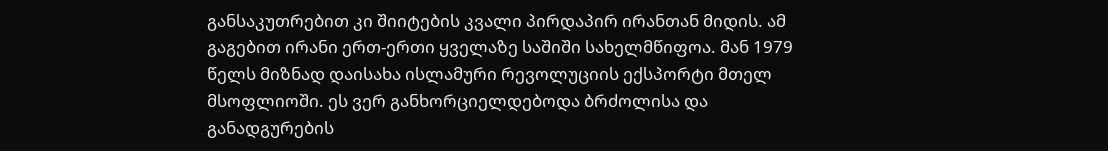განსაკუთრებით კი შიიტების კვალი პირდაპირ ირანთან მიდის. ამ გაგებით ირანი ერთ-ერთი ყველაზე საშიში სახელმწიფოა. მან 1979 წელს მიზნად დაისახა ისლამური რევოლუციის ექსპორტი მთელ მსოფლიოში. ეს ვერ განხორციელდებოდა ბრძოლისა და განადგურების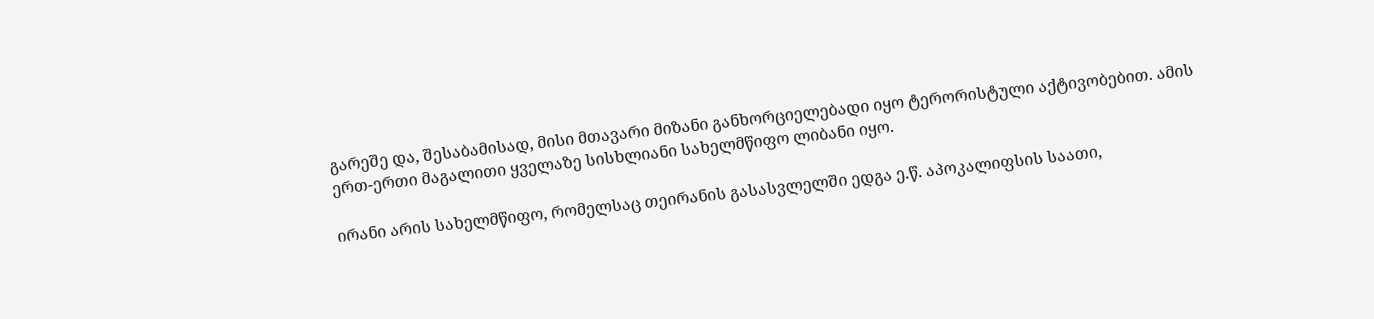გარეშე და, შესაბამისად, მისი მთავარი მიზანი განხორციელებადი იყო ტერორისტული აქტივობებით. ამის ერთ-ერთი მაგალითი ყველაზე სისხლიანი სახელმწიფო ლიბანი იყო.

ირანი არის სახელმწიფო, რომელსაც თეირანის გასასვლელში ედგა ე.წ. აპოკალიფსის საათი,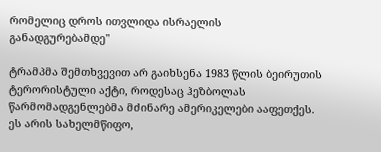რომელიც დროს ითვლიდა ისრაელის განადგურებამდე"

ტრამპმა შემთხვევით არ გაიხსენა 1983 წლის ბეირუთის ტერორისტული აქტი, როდესაც ჰეზბოლას წარმომადგენლებმა მძინარე ამერიკელები ააფეთქეს. ეს არის სახელმწიფო,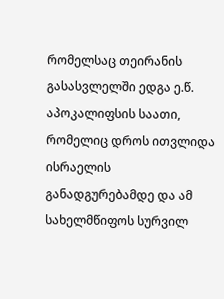რომელსაც თეირანის გასასვლელში ედგა ე.წ. აპოკალიფსის საათი, რომელიც დროს ითვლიდა ისრაელის განადგურებამდე და ამ სახელმწიფოს სურვილ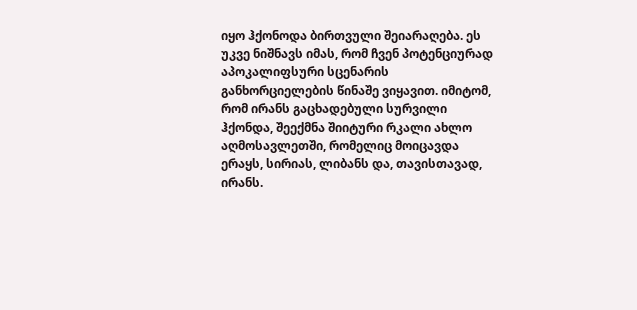იყო ჰქონოდა ბირთვული შეიარაღება. ეს უკვე ნიშნავს იმას, რომ ჩვენ პოტენციურად აპოკალიფსური სცენარის განხორციელების წინაშე ვიყავით. იმიტომ, რომ ირანს გაცხადებული სურვილი ჰქონდა, შეექმნა შიიტური რკალი ახლო აღმოსავლეთში, რომელიც მოიცავდა ერაყს, სირიას, ლიბანს და, თავისთავად, ირანს.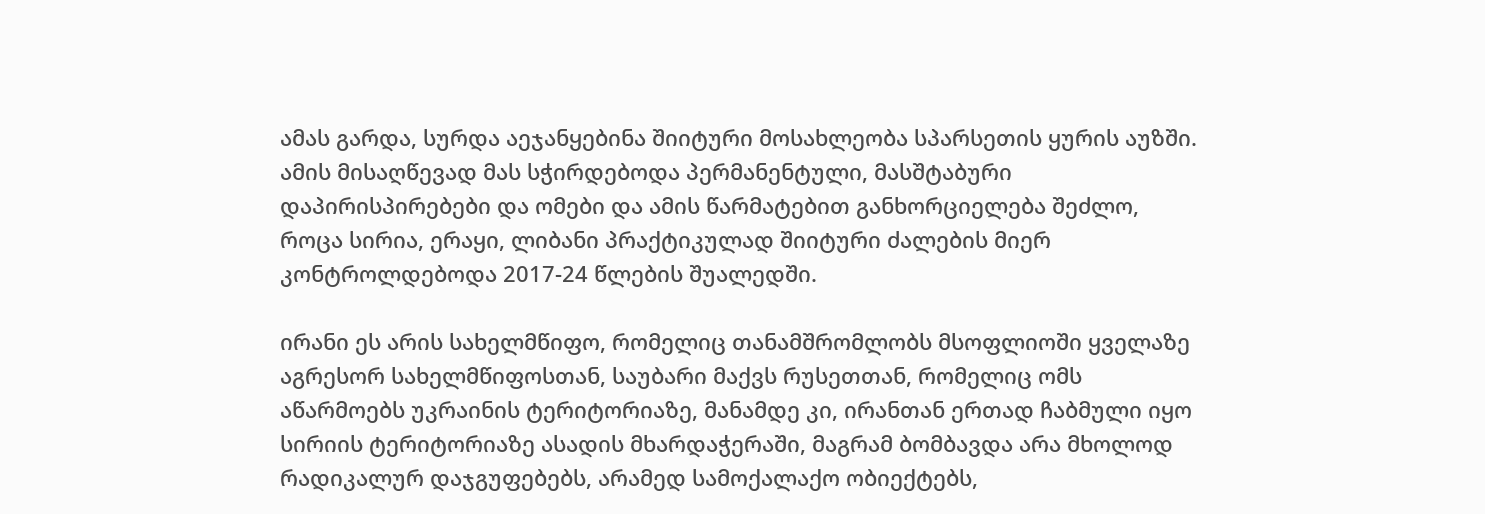ამას გარდა, სურდა აეჯანყებინა შიიტური მოსახლეობა სპარსეთის ყურის აუზში. ამის მისაღწევად მას სჭირდებოდა პერმანენტული, მასშტაბური დაპირისპირებები და ომები და ამის წარმატებით განხორციელება შეძლო, როცა სირია, ერაყი, ლიბანი პრაქტიკულად შიიტური ძალების მიერ კონტროლდებოდა 2017-24 წლების შუალედში.

ირანი ეს არის სახელმწიფო, რომელიც თანამშრომლობს მსოფლიოში ყველაზე აგრესორ სახელმწიფოსთან, საუბარი მაქვს რუსეთთან, რომელიც ომს აწარმოებს უკრაინის ტერიტორიაზე, მანამდე კი, ირანთან ერთად ჩაბმული იყო სირიის ტერიტორიაზე ასადის მხარდაჭერაში, მაგრამ ბომბავდა არა მხოლოდ რადიკალურ დაჯგუფებებს, არამედ სამოქალაქო ობიექტებს,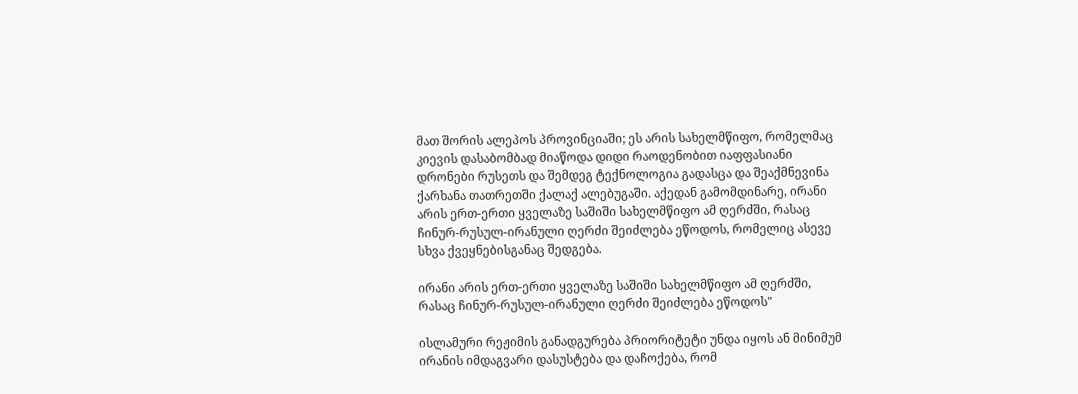მათ შორის ალეპოს პროვინციაში; ეს არის სახელმწიფო, რომელმაც კიევის დასაბომბად მიაწოდა დიდი რაოდენობით იაფფასიანი დრონები რუსეთს და შემდეგ ტექნოლოგია გადასცა და შეაქმნევინა ქარხანა თათრეთში ქალაქ ალებუგაში. აქედან გამომდინარე, ირანი არის ერთ-ერთი ყველაზე საშიში სახელმწიფო ამ ღერძში, რასაც ჩინურ-რუსულ-ირანული ღერძი შეიძლება ეწოდოს, რომელიც ასევე სხვა ქვეყნებისგანაც შედგება.

ირანი არის ერთ-ერთი ყველაზე საშიში სახელმწიფო ამ ღერძში, რასაც ჩინურ-რუსულ-ირანული ღერძი შეიძლება ეწოდოს"

ისლამური რეჟიმის განადგურება პრიორიტეტი უნდა იყოს ან მინიმუმ ირანის იმდაგვარი დასუსტება და დაჩოქება, რომ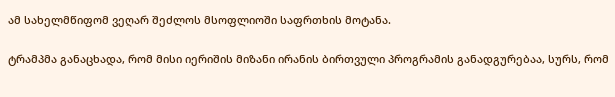ამ სახელმწიფომ ვეღარ შეძლოს მსოფლიოში საფრთხის მოტანა.

ტრამპმა განაცხადა, რომ მისი იერიშის მიზანი ირანის ბირთვული პროგრამის განადგურებაა, სურს, რომ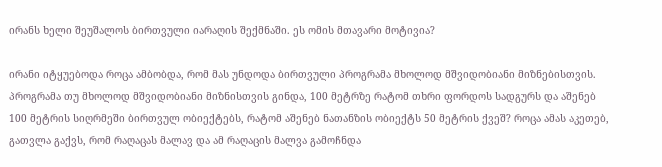ირანს ხელი შეუშალოს ბირთვული იარაღის შექმნაში. ეს ომის მთავარი მოტივია?

ირანი იტყუებოდა როცა ამბობდა, რომ მას უნდოდა ბირთვული პროგრამა მხოლოდ მშვიდობიანი მიზნებისთვის. პროგრამა თუ მხოლოდ მშვიდობიანი მიზნისთვის გინდა, 100 მეტრზე რატომ თხრი ფორდოს სადგურს და აშენებ 100 მეტრის სიღრმეში ბირთვულ ობიექტებს, რატომ აშენებ ნათანზის ობიექტს 50 მეტრის ქვეშ? როცა ამას აკეთებ, გათვლა გაქვს, რომ რაღაცას მალავ და ამ რაღაცის მალვა გამოჩნდა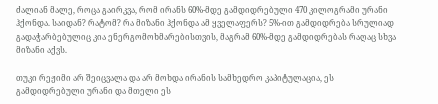ძალიან მალე, როცა გაირკვა, რომ ირანს 60%-მდე გამდიდრებული 470 კილოგრამი ურანი ჰქონდა. საიდან? რატომ? რა მიზანი ჰქონდა ამ ყველაფერს? 5%-ით გამდიდრება სრულიად გადაჭარბებულიც კია ენერგომოხმარებისთვის, მაგრამ 60%-მდე გამდიდრებას რაღაც სხვა მიზანი აქვს.

თუკი რეჟიმი არ შეიცვალა და არ მოხდა ირანის სამხედრო კაპიტულაცია, ეს გამდიდრებული ურანი და მთელი ეს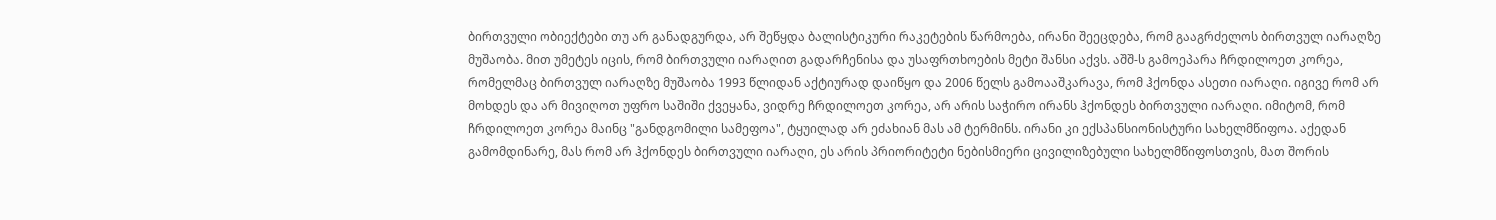ბირთვული ობიექტები თუ არ განადგურდა, არ შეწყდა ბალისტიკური რაკეტების წარმოება, ირანი შეეცდება, რომ გააგრძელოს ბირთვულ იარაღზე მუშაობა. მით უმეტეს იცის, რომ ბირთვული იარაღით გადარჩენისა და უსაფრთხოების მეტი შანსი აქვს. აშშ-ს გამოეპარა ჩრდილოეთ კორეა, რომელმაც ბირთვულ იარაღზე მუშაობა 1993 წლიდან აქტიურად დაიწყო და 2006 წელს გამოააშკარავა, რომ ჰქონდა ასეთი იარაღი. იგივე რომ არ მოხდეს და არ მივიღოთ უფრო საშიში ქვეყანა, ვიდრე ჩრდილოეთ კორეა, არ არის საჭირო ირანს ჰქონდეს ბირთვული იარაღი. იმიტომ, რომ ჩრდილოეთ კორეა მაინც "განდგომილი სამეფოა", ტყუილად არ ეძახიან მას ამ ტერმინს. ირანი კი ექსპანსიონისტური სახელმწიფოა. აქედან გამომდინარე, მას რომ არ ჰქონდეს ბირთვული იარაღი, ეს არის პრიორიტეტი ნებისმიერი ცივილიზებული სახელმწიფოსთვის, მათ შორის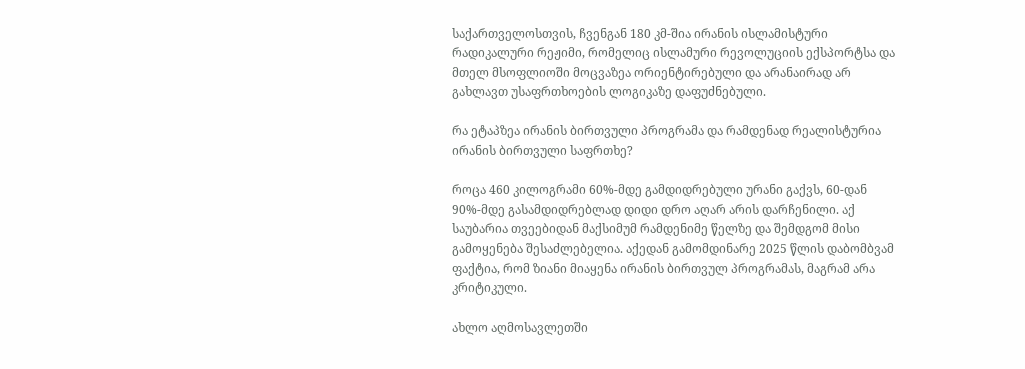საქართველოსთვის, ჩვენგან 180 კმ-შია ირანის ისლამისტური რადიკალური რეჟიმი, რომელიც ისლამური რევოლუციის ექსპორტსა და მთელ მსოფლიოში მოცვაზეა ორიენტირებული და არანაირად არ გახლავთ უსაფრთხოების ლოგიკაზე დაფუძნებული.

რა ეტაპზეა ირანის ბირთვული პროგრამა და რამდენად რეალისტურია ირანის ბირთვული საფრთხე?

როცა 460 კილოგრამი 60%-მდე გამდიდრებული ურანი გაქვს, 60-დან 90%-მდე გასამდიდრებლად დიდი დრო აღარ არის დარჩენილი. აქ საუბარია თვეებიდან მაქსიმუმ რამდენიმე წელზე და შემდგომ მისი გამოყენება შესაძლებელია. აქედან გამომდინარე 2025 წლის დაბომბვამ ფაქტია, რომ ზიანი მიაყენა ირანის ბირთვულ პროგრამას, მაგრამ არა კრიტიკული.

ახლო აღმოსავლეთში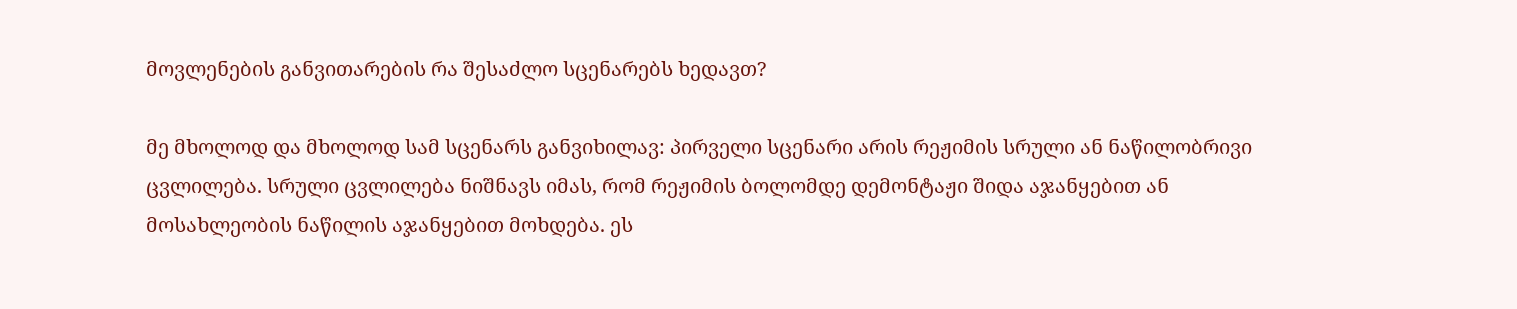მოვლენების განვითარების რა შესაძლო სცენარებს ხედავთ?

მე მხოლოდ და მხოლოდ სამ სცენარს განვიხილავ: პირველი სცენარი არის რეჟიმის სრული ან ნაწილობრივი ცვლილება. სრული ცვლილება ნიშნავს იმას, რომ რეჟიმის ბოლომდე დემონტაჟი შიდა აჯანყებით ან მოსახლეობის ნაწილის აჯანყებით მოხდება. ეს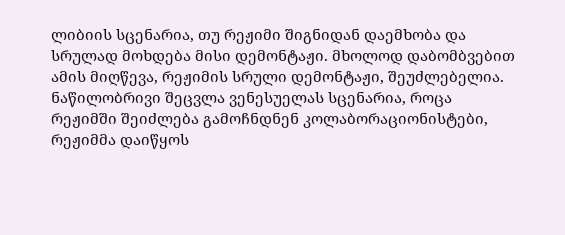ლიბიის სცენარია, თუ რეჟიმი შიგნიდან დაემხობა და სრულად მოხდება მისი დემონტაჟი. მხოლოდ დაბომბვებით ამის მიღწევა, რეჟიმის სრული დემონტაჟი, შეუძლებელია. ნაწილობრივი შეცვლა ვენესუელას სცენარია, როცა რეჟიმში შეიძლება გამოჩნდნენ კოლაბორაციონისტები, რეჟიმმა დაიწყოს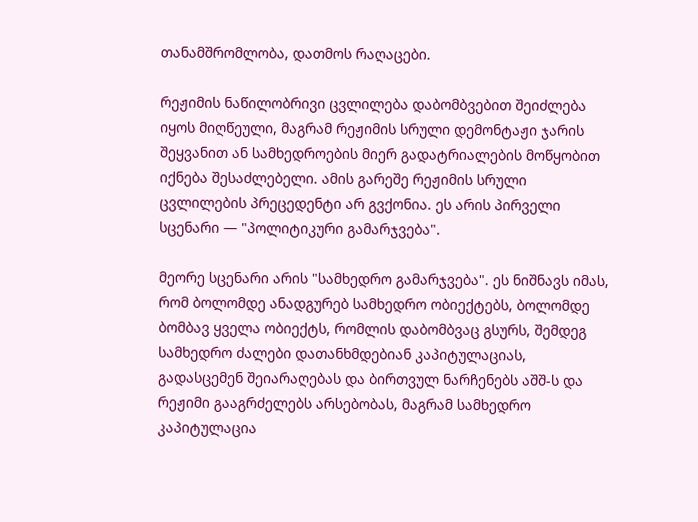თანამშრომლობა, დათმოს რაღაცები.

რეჟიმის ნაწილობრივი ცვლილება დაბომბვებით შეიძლება იყოს მიღწეული, მაგრამ რეჟიმის სრული დემონტაჟი ჯარის შეყვანით ან სამხედროების მიერ გადატრიალების მოწყობით იქნება შესაძლებელი. ამის გარეშე რეჟიმის სრული ცვლილების პრეცედენტი არ გვქონია. ეს არის პირველი სცენარი — "პოლიტიკური გამარჯვება".

მეორე სცენარი არის "სამხედრო გამარჯვება". ეს ნიშნავს იმას, რომ ბოლომდე ანადგურებ სამხედრო ობიექტებს, ბოლომდე ბომბავ ყველა ობიექტს, რომლის დაბომბვაც გსურს, შემდეგ სამხედრო ძალები დათანხმდებიან კაპიტულაციას, გადასცემენ შეიარაღებას და ბირთვულ ნარჩენებს აშშ-ს და რეჟიმი გააგრძელებს არსებობას, მაგრამ სამხედრო კაპიტულაცია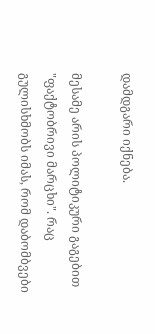დამდგარი იქნება.

მესამე არის პოლიტიკური გაგებით "ფაქტობრივი მარცხი". რაც გულისხმობს იმას, რომ დაბომბვები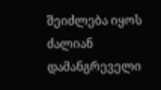შეიძლება იყოს ძალიან დამანგრეველი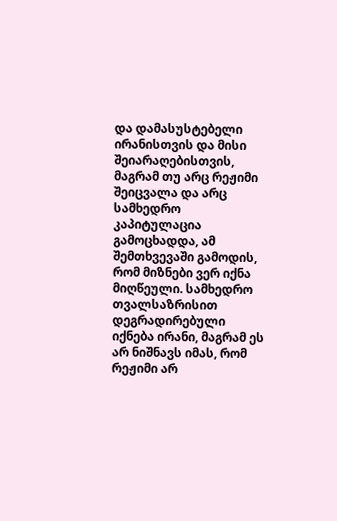და დამასუსტებელი ირანისთვის და მისი შეიარაღებისთვის, მაგრამ თუ არც რეჟიმი შეიცვალა და არც სამხედრო კაპიტულაცია გამოცხადდა, ამ შემთხვევაში გამოდის, რომ მიზნები ვერ იქნა მიღწეული. სამხედრო თვალსაზრისით დეგრადირებული იქნება ირანი, მაგრამ ეს არ ნიშნავს იმას, რომ რეჟიმი არ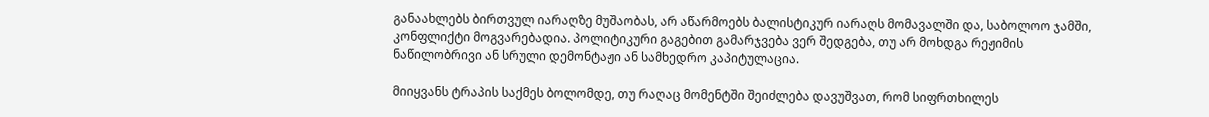განაახლებს ბირთვულ იარაღზე მუშაობას, არ აწარმოებს ბალისტიკურ იარაღს მომავალში და, საბოლოო ჯამში, კონფლიქტი მოგვარებადია. პოლიტიკური გაგებით გამარჯვება ვერ შედგება, თუ არ მოხდგა რეჟიმის ნაწილობრივი ან სრული დემონტაჟი ან სამხედრო კაპიტულაცია.

მიიყვანს ტრაპის საქმეს ბოლომდე, თუ რაღაც მომენტში შეიძლება დავუშვათ, რომ სიფრთხილეს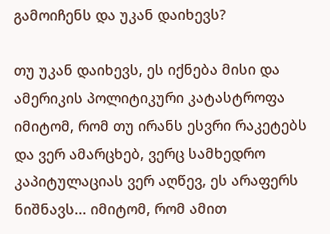გამოიჩენს და უკან დაიხევს?

თუ უკან დაიხევს, ეს იქნება მისი და ამერიკის პოლიტიკური კატასტროფა იმიტომ, რომ თუ ირანს ესვრი რაკეტებს და ვერ ამარცხებ, ვერც სამხედრო კაპიტულაციას ვერ აღწევ, ეს არაფერს ნიშნავს... იმიტომ, რომ ამით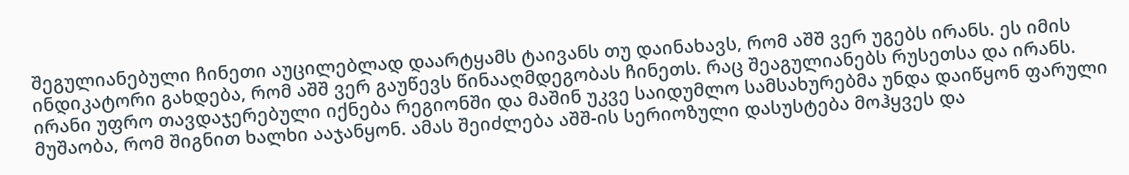შეგულიანებული ჩინეთი აუცილებლად დაარტყამს ტაივანს თუ დაინახავს, რომ აშშ ვერ უგებს ირანს. ეს იმის ინდიკატორი გახდება, რომ აშშ ვერ გაუწევს წინააღმდეგობას ჩინეთს. რაც შეაგულიანებს რუსეთსა და ირანს. ირანი უფრო თავდაჯერებული იქნება რეგიონში და მაშინ უკვე საიდუმლო სამსახურებმა უნდა დაიწყონ ფარული მუშაობა, რომ შიგნით ხალხი ააჯანყონ. ამას შეიძლება აშშ-ის სერიოზული დასუსტება მოჰყვეს და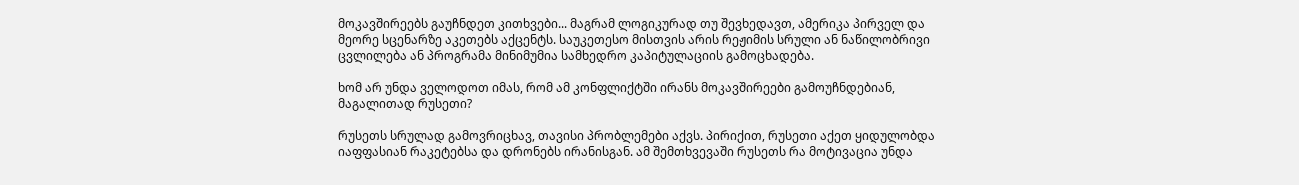მოკავშირეებს გაუჩნდეთ კითხვები... მაგრამ ლოგიკურად თუ შევხედავთ, ამერიკა პირველ და მეორე სცენარზე აკეთებს აქცენტს. საუკეთესო მისთვის არის რეჟიმის სრული ან ნაწილობრივი ცვლილება ან პროგრამა მინიმუმია სამხედრო კაპიტულაციის გამოცხადება.

ხომ არ უნდა ველოდოთ იმას, რომ ამ კონფლიქტში ირანს მოკავშირეები გამოუჩნდებიან, მაგალითად რუსეთი?

რუსეთს სრულად გამოვრიცხავ, თავისი პრობლემები აქვს. პირიქით, რუსეთი აქეთ ყიდულობდა იაფფასიან რაკეტებსა და დრონებს ირანისგან. ამ შემთხვევაში რუსეთს რა მოტივაცია უნდა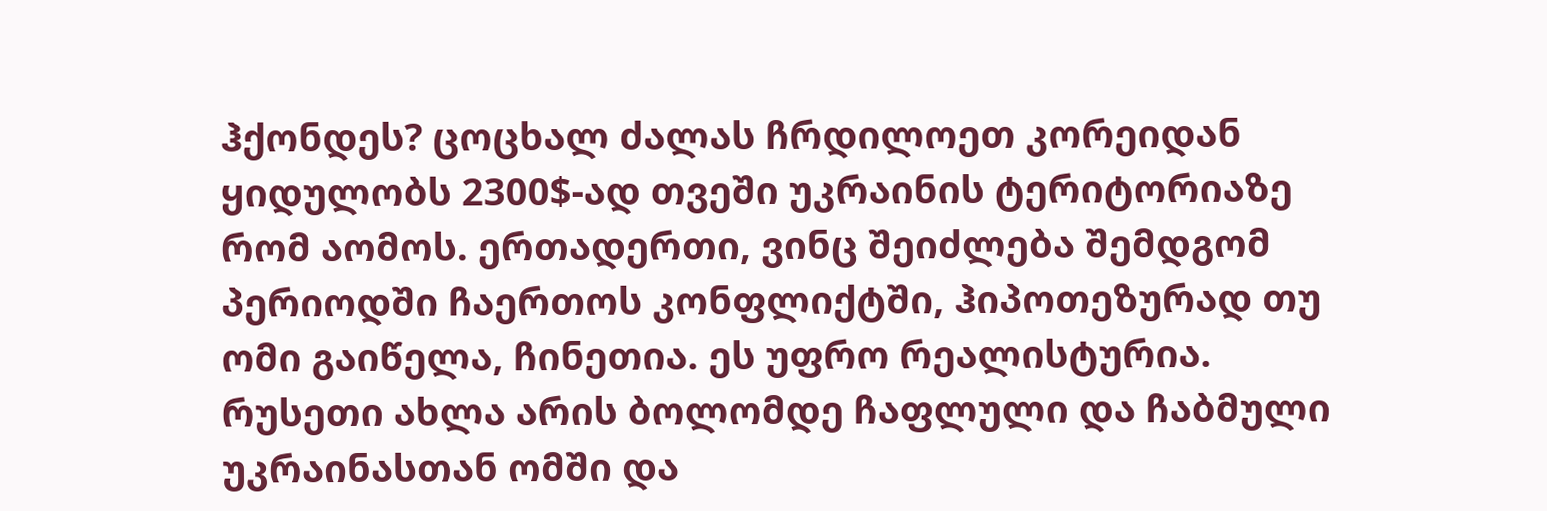ჰქონდეს? ცოცხალ ძალას ჩრდილოეთ კორეიდან ყიდულობს 2300$-ად თვეში უკრაინის ტერიტორიაზე რომ აომოს. ერთადერთი, ვინც შეიძლება შემდგომ პერიოდში ჩაერთოს კონფლიქტში, ჰიპოთეზურად თუ ომი გაიწელა, ჩინეთია. ეს უფრო რეალისტურია. რუსეთი ახლა არის ბოლომდე ჩაფლული და ჩაბმული უკრაინასთან ომში და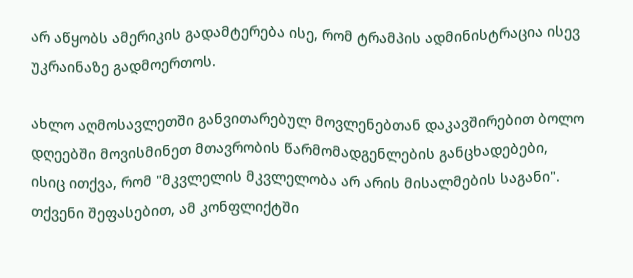არ აწყობს ამერიკის გადამტერება ისე, რომ ტრამპის ადმინისტრაცია ისევ უკრაინაზე გადმოერთოს.

ახლო აღმოსავლეთში განვითარებულ მოვლენებთან დაკავშირებით ბოლო დღეებში მოვისმინეთ მთავრობის წარმომადგენლების განცხადებები, ისიც ითქვა, რომ "მკვლელის მკვლელობა არ არის მისალმების საგანი". თქვენი შეფასებით, ამ კონფლიქტში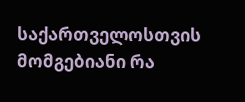საქართველოსთვის მომგებიანი რა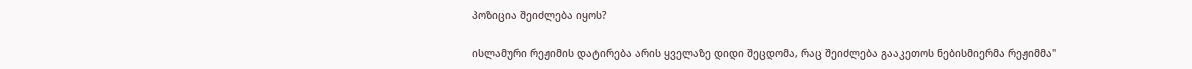პოზიცია შეიძლება იყოს?

ისლამური რეჟიმის დატირება არის ყველაზე დიდი შეცდომა, რაც შეიძლება გააკეთოს ნებისმიერმა რეჟიმმა"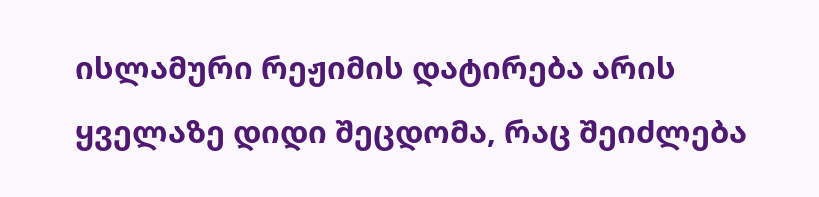ისლამური რეჟიმის დატირება არის ყველაზე დიდი შეცდომა, რაც შეიძლება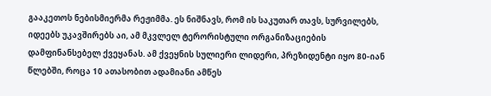გააკეთოს ნებისმიერმა რეჟიმმა. ეს ნიშნავს, რომ ის საკუთარ თავს, სურვილებს, იდეებს უკავშირებს აი, ამ მკვლელ ტერორისტული ორგანიზაციების დამფინანსებელ ქვეყანას. ამ ქვეყნის სულიერი ლიდერი, პრეზიდენტი იყო 80-იან წლებში, როცა 10 ათასობით ადამიანი ამწეს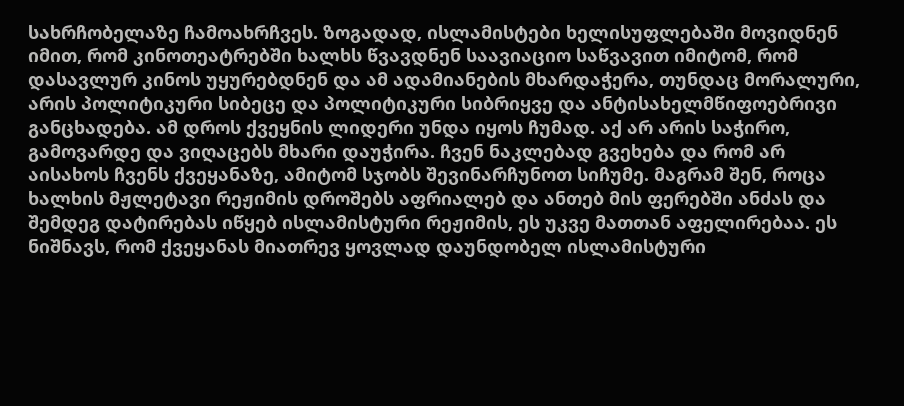სახრჩობელაზე ჩამოახრჩვეს. ზოგადად, ისლამისტები ხელისუფლებაში მოვიდნენ იმით, რომ კინოთეატრებში ხალხს წვავდნენ საავიაციო საწვავით იმიტომ, რომ დასავლურ კინოს უყურებდნენ და ამ ადამიანების მხარდაჭერა, თუნდაც მორალური, არის პოლიტიკური სიბეცე და პოლიტიკური სიბრიყვე და ანტისახელმწიფოებრივი განცხადება. ამ დროს ქვეყნის ლიდერი უნდა იყოს ჩუმად. აქ არ არის საჭირო, გამოვარდე და ვიღაცებს მხარი დაუჭირა. ჩვენ ნაკლებად გვეხება და რომ არ აისახოს ჩვენს ქვეყანაზე, ამიტომ სჯობს შევინარჩუნოთ სიჩუმე. მაგრამ შენ, როცა ხალხის მჟლეტავი რეჟიმის დროშებს აფრიალებ და ანთებ მის ფერებში ანძას და შემდეგ დატირებას იწყებ ისლამისტური რეჟიმის, ეს უკვე მათთან აფელირებაა. ეს ნიშნავს, რომ ქვეყანას მიათრევ ყოვლად დაუნდობელ ისლამისტური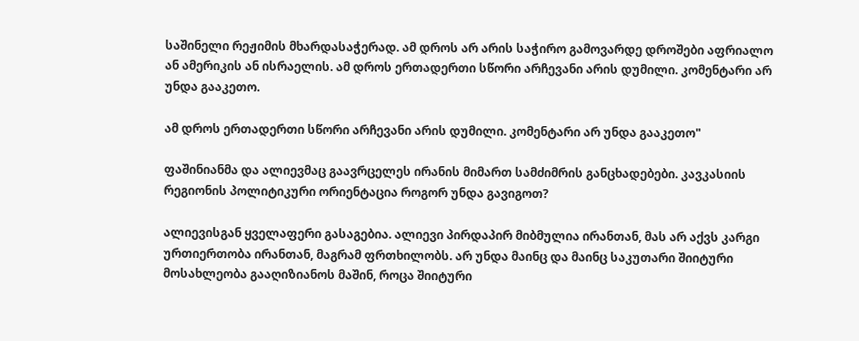საშინელი რეჟიმის მხარდასაჭერად. ამ დროს არ არის საჭირო გამოვარდე დროშები აფრიალო ან ამერიკის ან ისრაელის. ამ დროს ერთადერთი სწორი არჩევანი არის დუმილი. კომენტარი არ უნდა გააკეთო.

ამ დროს ერთადერთი სწორი არჩევანი არის დუმილი. კომენტარი არ უნდა გააკეთო"

ფაშინიანმა და ალიევმაც გაავრცელეს ირანის მიმართ სამძიმრის განცხადებები. კავკასიის რეგიონის პოლიტიკური ორიენტაცია როგორ უნდა გავიგოთ?

ალიევისგან ყველაფერი გასაგებია. ალიევი პირდაპირ მიბმულია ირანთან, მას არ აქვს კარგი ურთიერთობა ირანთან, მაგრამ ფრთხილობს. არ უნდა მაინც და მაინც საკუთარი შიიტური მოსახლეობა გააღიზიანოს მაშინ, როცა შიიტური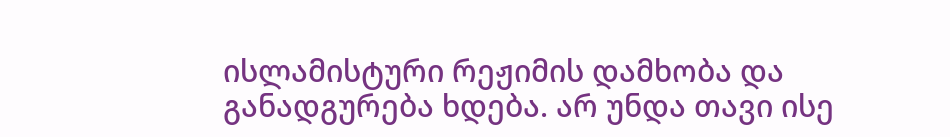ისლამისტური რეჟიმის დამხობა და განადგურება ხდება. არ უნდა თავი ისე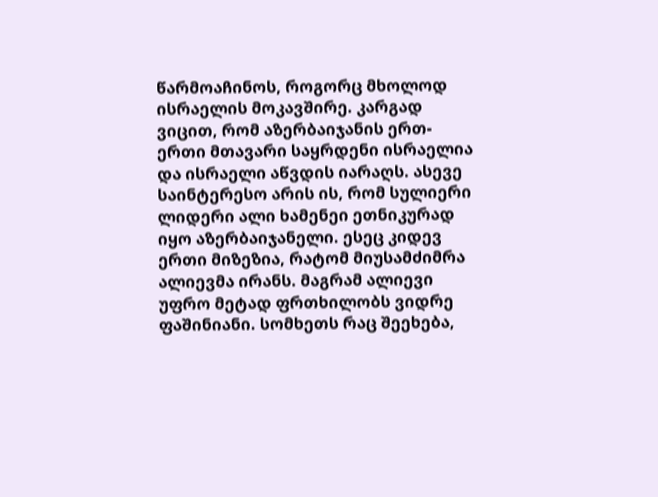წარმოაჩინოს, როგორც მხოლოდ ისრაელის მოკავშირე. კარგად ვიცით, რომ აზერბაიჯანის ერთ-ერთი მთავარი საყრდენი ისრაელია და ისრაელი აწვდის იარაღს. ასევე საინტერესო არის ის, რომ სულიერი ლიდერი ალი ხამენეი ეთნიკურად იყო აზერბაიჯანელი. ესეც კიდევ ერთი მიზეზია, რატომ მიუსამძიმრა ალიევმა ირანს. მაგრამ ალიევი უფრო მეტად ფრთხილობს ვიდრე ფაშინიანი. სომხეთს რაც შეეხება,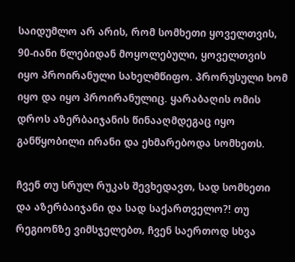საიდუმლო არ არის, რომ სომხეთი ყოველთვის, 90-იანი წლებიდან მოყოლებული, ყოველთვის იყო პროირანული სახელმწიფო. პრორუსული ხომ იყო და იყო პროირანულიც. ყარაბაღის ომის დროს აზერბაიჯანის წინააღმდეგაც იყო განწყობილი ირანი და ეხმარებოდა სომხეთს.

ჩვენ თუ სრულ რუკას შევხედავთ, სად სომხეთი და აზერბაიჯანი და სად საქართველო?! თუ რეგიონზე ვიმსჯელებთ, ჩვენ საერთოდ სხვა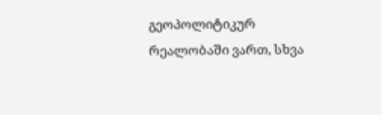გეოპოლიტიკურ რეალობაში ვართ, სხვა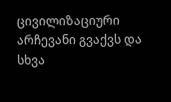ცივილიზაციური არჩევანი გვაქვს და სხვა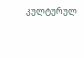კულტურულ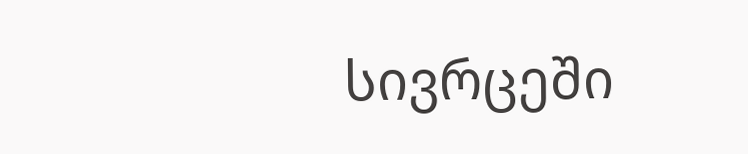სივრცეში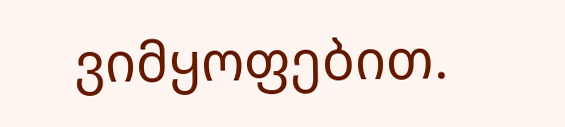ვიმყოფებით.